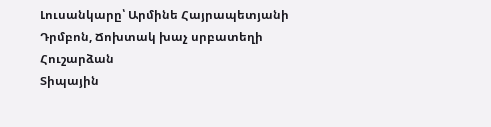Լուսանկարը՝ Արմինե Հայրապետյանի
Դրմբոն, Ճոխտակ խաչ սրբատեղի
Հուշարձան
Տիպային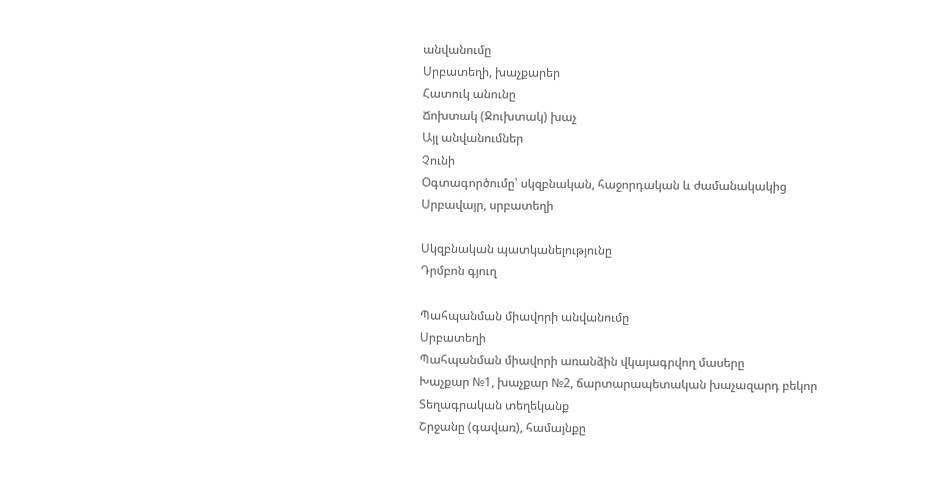անվանումը
Սրբատեղի, խաչքարեր
Հատուկ անունը
Ճոխտակ (Ջուխտակ) խաչ
Այլ անվանումներ
Չունի
Օգտագործումը՝ սկզբնական, հաջորդական և ժամանակակից
Սրբավայր, սրբատեղի

Սկզբնական պատկանելությունը
Դրմբոն գյուղ

Պահպանման միավորի անվանումը
Սրբատեղի
Պահպանման միավորի առանձին վկայագրվող մասերը
Խաչքար №1, խաչքար №2, ճարտարապետական խաչազարդ բեկոր
Տեղագրական տեղեկանք
Շրջանը (գավառ), համայնքը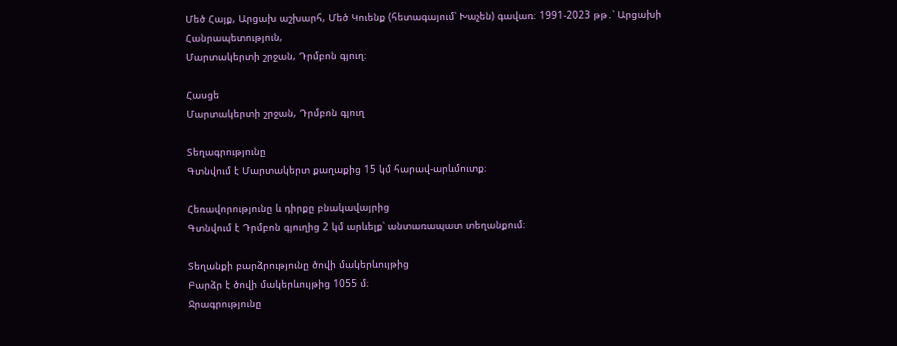Մեծ Հայք, Արցախ աշխարհ, Մեծ Կուենք (հետագայում՝ Խաչեն) գավառ։ 1991-2023 թթ․՝ Արցախի Հանրապետություն,
Մարտակերտի շրջան, Դրմբոն գյուղ։

Հասցե
Մարտակերտի շրջան, Դրմբոն գյուղ

Տեղագրությունը
Գտնվում է Մարտակերտ քաղաքից 15 կմ հարավ-արևմուտք։

Հեռավորությունը և դիրքը բնակավայրից
Գտնվում է Դրմբոն գյուղից 2 կմ արևելք՝ անտառապատ տեղանքում։

Տեղանքի բարձրությունը ծովի մակերևույթից
Բարձր է ծովի մակերևույթից 1055 մ։
Ջրագրությունը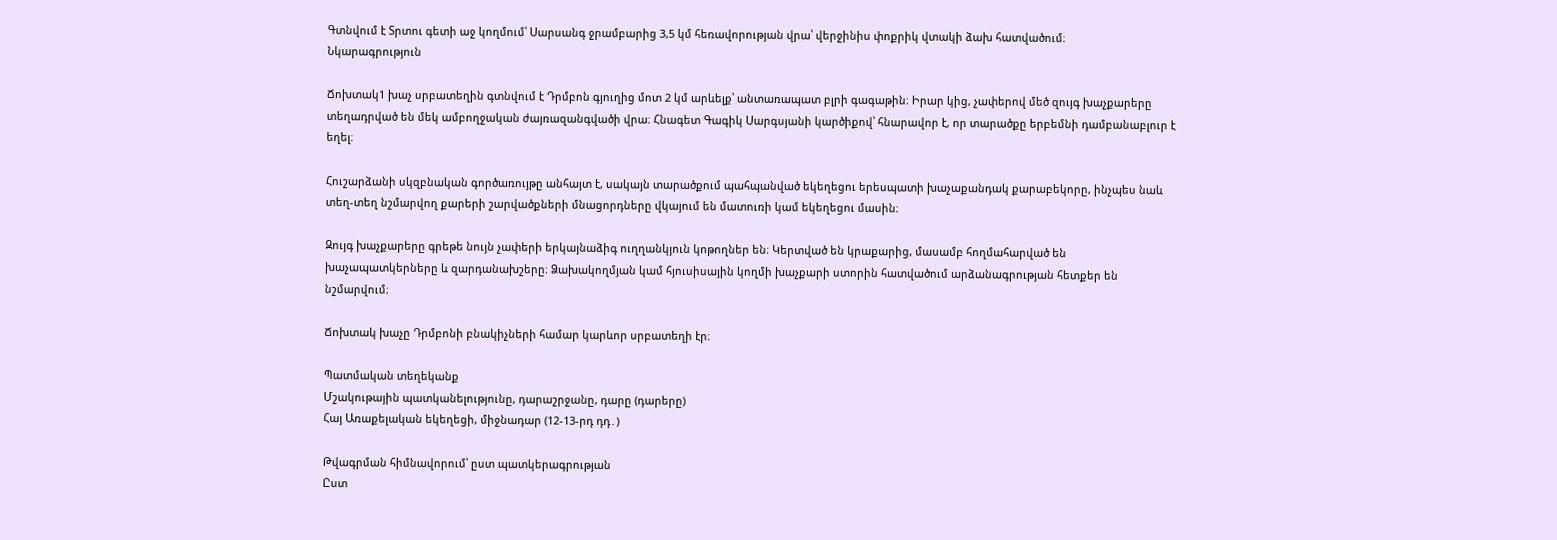Գտնվում է Տրտու գետի աջ կողմում՝ Սարսանգ ջրամբարից 3,5 կմ հեռավորության վրա՝ վերջինիս փոքրիկ վտակի ձախ հատվածում։
Նկարագրություն

Ճոխտակ1 խաչ սրբատեղին գտնվում է Դրմբոն գյուղից մոտ 2 կմ արևելք՝ անտառապատ բլրի գագաթին։ Իրար կից, չափերով մեծ զույգ խաչքարերը տեղադրված են մեկ ամբողջական ժայռազանգվածի վրա։ Հնագետ Գագիկ Սարգսյանի կարծիքով՝ հնարավոր է, որ տարածքը երբեմնի դամբանաբլուր է եղել։

Հուշարձանի սկզբնական գործառույթը անհայտ է, սակայն տարածքում պահպանված եկեղեցու երեսպատի խաչաքանդակ քարաբեկորը, ինչպես նաև տեղ-տեղ նշմարվող քարերի շարվածքների մնացորդները վկայում են մատուռի կամ եկեղեցու մասին։

Զույգ խաչքարերը գրեթե նույն չափերի երկայնաձիգ ուղղանկյուն կոթողներ են։ Կերտված են կրաքարից, մասամբ հողմահարված են խաչապատկերները և զարդանախշերը։ Ձախակողմյան կամ հյուսիսային կողմի խաչքարի ստորին հատվածում արձանագրության հետքեր են նշմարվում։

Ճոխտակ խաչը Դրմբոնի բնակիչների համար կարևոր սրբատեղի էր։

Պատմական տեղեկանք
Մշակութային պատկանելությունը, դարաշրջանը, դարը (դարերը)
Հայ Առաքելական եկեղեցի, միջնադար (12-13-րդ դդ․)

Թվագրման հիմնավորում՝ ըստ պատկերագրության
Ըստ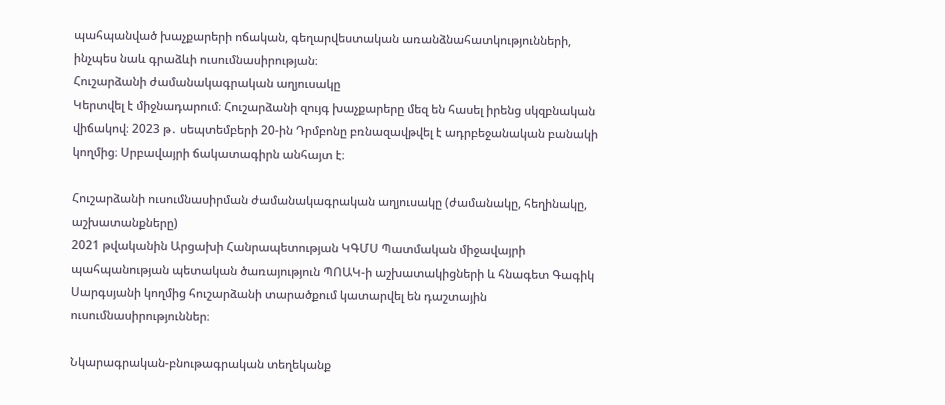պահպանված խաչքարերի ոճական, գեղարվեստական առանձնահատկությունների, ինչպես նաև գրաձևի ուսումնասիրության։
Հուշարձանի ժամանակագրական աղյուսակը
Կերտվել է միջնադարում։ Հուշարձանի զույգ խաչքարերը մեզ են հասել իրենց սկզբնական վիճակով։ 2023 թ․ սեպտեմբերի 20-ին Դրմբոնը բռնազավթվել է ադրբեջանական բանակի կողմից։ Սրբավայրի ճակատագիրն անհայտ է։

Հուշարձանի ուսումնասիրման ժամանակագրական աղյուսակը (ժամանակը, հեղինակը, աշխատանքները)
2021 թվականին Արցախի Հանրապետության ԿԳՄՍ Պատմական միջավայրի պահպանության պետական ծառայություն ՊՈԱԿ-ի աշխատակիցների և հնագետ Գագիկ Սարգսյանի կողմից հուշարձանի տարածքում կատարվել են դաշտային ուսումնասիրություններ։

Նկարագրական-բնութագրական տեղեկանք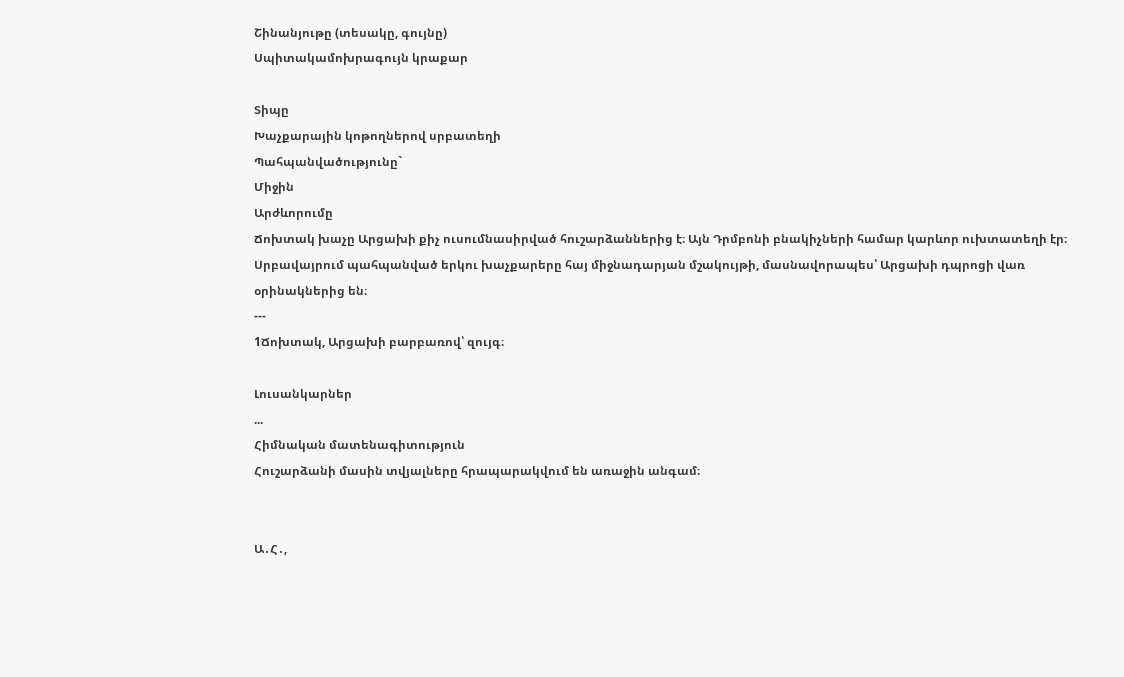Շինանյութը (տեսակը, գույնը)
Սպիտակամոխրագույն կրաքար

Տիպը
Խաչքարային կոթողներով սրբատեղի
Պահպանվածությունը`
Միջին
Արժևորումը
Ճոխտակ խաչը Արցախի քիչ ուսումնասիրված հուշարձաններից է։ Այն Դրմբոնի բնակիչների համար կարևոր ուխտատեղի էր։ Սրբավայրում պահպանված երկու խաչքարերը հայ միջնադարյան մշակույթի, մասնավորապես՝ Արցախի դպրոցի վառ օրինակներից են։
---
1Ճոխտակ, Արցախի բարբառով՝ զույգ։

Լուսանկարներ
...
Հիմնական մատենագիտություն
Հուշարձանի մասին տվյալները հրապարակվում են առաջին անգամ։


Ա․Հ․,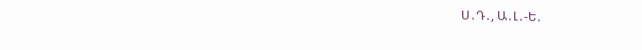Ս․Դ․, Ա․Լ․-Ե․